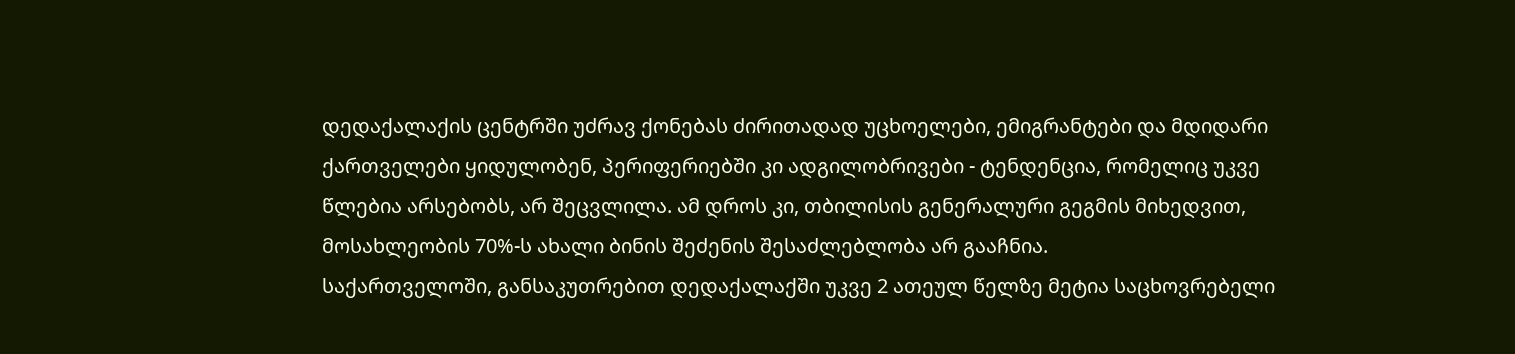დედაქალაქის ცენტრში უძრავ ქონებას ძირითადად უცხოელები, ემიგრანტები და მდიდარი ქართველები ყიდულობენ, პერიფერიებში კი ადგილობრივები - ტენდენცია, რომელიც უკვე წლებია არსებობს, არ შეცვლილა. ამ დროს კი, თბილისის გენერალური გეგმის მიხედვით, მოსახლეობის 70%-ს ახალი ბინის შეძენის შესაძლებლობა არ გააჩნია.
საქართველოში, განსაკუთრებით დედაქალაქში უკვე 2 ათეულ წელზე მეტია საცხოვრებელი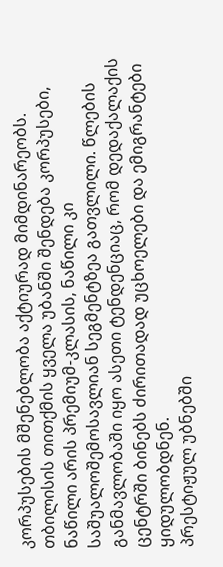კორპუსების მშენებლობა აქტიურად მიმდინარეობს. თბილისის თითქმის ყველა უბანში შენდება კორპუსები, ნაწილი არის პრემიუმ-კლასის, ნაწილი კი საშუალოშემოსავლიან სეგმენტზეა გათვლილი. წლების განმავლობაში იყო ასეთი ტენდენციაც, რომ დედაქალაქის ცენტრში ბინებს ძირითადად უცხოელები და ემიგრანტები ყიდულობდნენ.
პრესტიჟულ უბნებში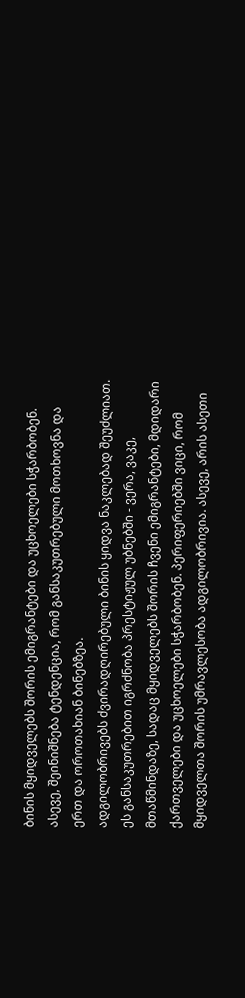ბინის მყიდველებს შორის ემიგრანტები და უცხოელები სჭარბობენ. ასევე, შეინიშნება ტენდენცია, რომ განსაკუთრებული მოთხოვნა და ერთ და ოროთახიან ბინებზეა.
ადგილობრივებს ძვირადღირებული ბინის ყიდვა ნაკლებად შეუძლიათ. ეს განსაკუთრებით იგრძნობა პრესტიჟულ უბნებში - ვერა, ვაკე, მთაწმინდაზე, სადაც მყიდველებს შორის ჩვენი ემიგრანტები, მდიდარი ქართველები და უცხოელები სჭარბობენ. პერიფერიებში ვიცი, რომ მყიდველთა შორის უმრავლესობა ადგილობრივია. ასევე, არის ასეთი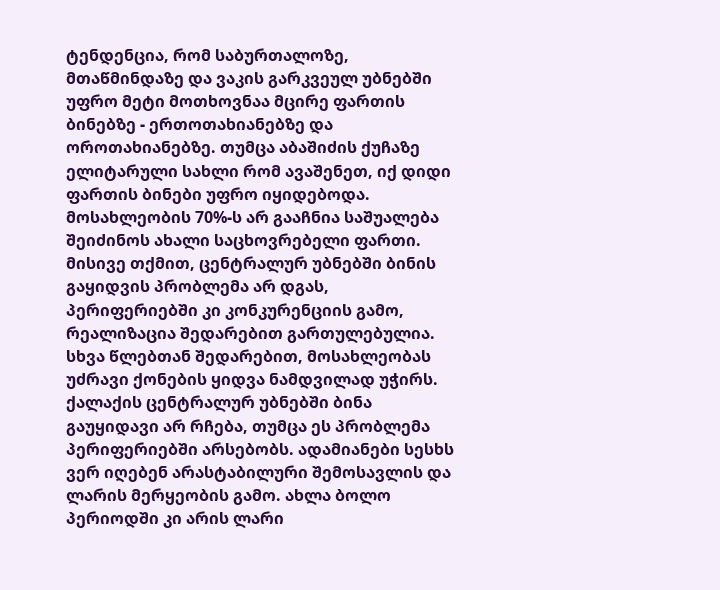ტენდენცია, რომ საბურთალოზე, მთაწმინდაზე და ვაკის გარკვეულ უბნებში უფრო მეტი მოთხოვნაა მცირე ფართის ბინებზე - ერთოთახიანებზე და ოროთახიანებზე. თუმცა აბაშიძის ქუჩაზე ელიტარული სახლი რომ ავაშენეთ, იქ დიდი ფართის ბინები უფრო იყიდებოდა.
მოსახლეობის 70%-ს არ გააჩნია საშუალება შეიძინოს ახალი საცხოვრებელი ფართი. მისივე თქმით, ცენტრალურ უბნებში ბინის გაყიდვის პრობლემა არ დგას, პერიფერიებში კი კონკურენციის გამო, რეალიზაცია შედარებით გართულებულია.
სხვა წლებთან შედარებით, მოსახლეობას უძრავი ქონების ყიდვა ნამდვილად უჭირს. ქალაქის ცენტრალურ უბნებში ბინა გაუყიდავი არ რჩება, თუმცა ეს პრობლემა პერიფერიებში არსებობს. ადამიანები სესხს ვერ იღებენ არასტაბილური შემოსავლის და ლარის მერყეობის გამო. ახლა ბოლო პერიოდში კი არის ლარი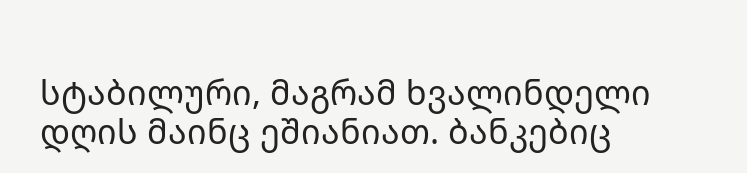სტაბილური, მაგრამ ხვალინდელი დღის მაინც ეშიანიათ. ბანკებიც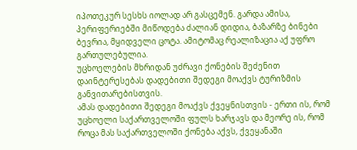იპოთეკურ სესხს იოლად არ გასცემენ. გარდა ამისა, პერიფერიებში მიწოდება ძალიან დიდია, ბაზარზე ბინები ბევრია, მყიდველი ცოტა. ამიტომაც რეალიზაცია აქ უფრო გართულებულია.
უცხოელების მხრიდან უძრავი ქონების შეძენით დაინტერესებას დადებითი შედეგი მოაქვს ტურიზმის განვითარებისთვის.
ამას დადებითი შედეგი მოაქვს ქვეყნისთვის - ერთი ის, რომ უცხოელი საქართველოში ფულს ხარჯავს და მეორე ის, რომ როცა მას საქართველოში ქონება აქვს, ქვეყანაში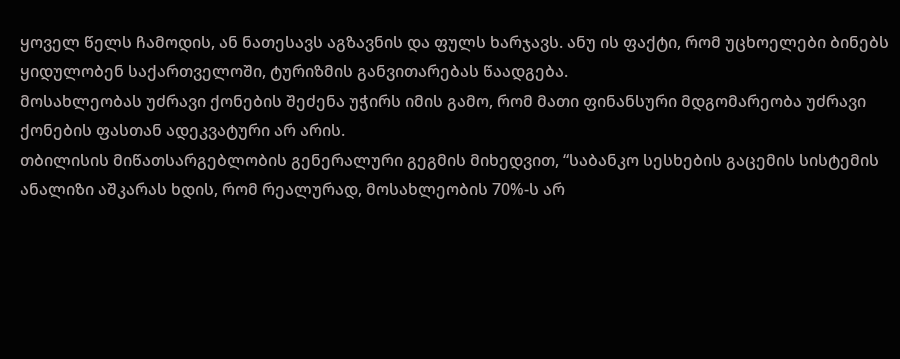ყოველ წელს ჩამოდის, ან ნათესავს აგზავნის და ფულს ხარჯავს. ანუ ის ფაქტი, რომ უცხოელები ბინებს ყიდულობენ საქართველოში, ტურიზმის განვითარებას წაადგება.
მოსახლეობას უძრავი ქონების შეძენა უჭირს იმის გამო, რომ მათი ფინანსური მდგომარეობა უძრავი ქონების ფასთან ადეკვატური არ არის.
თბილისის მიწათსარგებლობის გენერალური გეგმის მიხედვით, “საბანკო სესხების გაცემის სისტემის ანალიზი აშკარას ხდის, რომ რეალურად, მოსახლეობის 70%-ს არ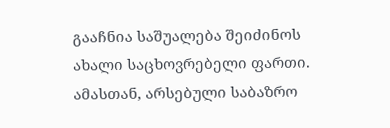გააჩნია საშუალება შეიძინოს ახალი საცხოვრებელი ფართი. ამასთან, არსებული საბაზრო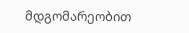მდგომარეობით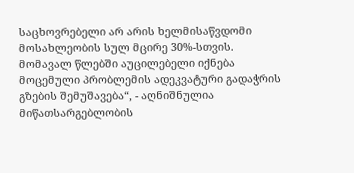საცხოვრებელი არ არის ხელმისაწვდომი მოსახლეობის სულ მცირე 30%-სთვის. მომავალ წლებში აუცილებელი იქნება მოცემული პრობლემის ადეკვატური გადაჭრის გზების შემუშავება“, - აღნიშნულია მიწათსარგებლობის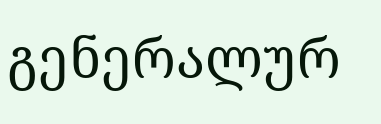გენერალურ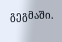გეგმაში.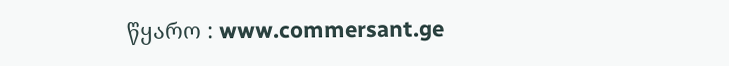წყარო : www.commersant.ge